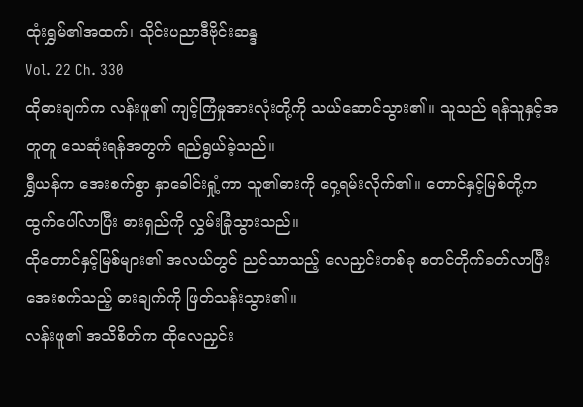ထုံးရွှမ်၏အထက်၊ သိုင်းပညာဒီဗိုင်းဆန္ဒ
Vol. 22 Ch. 330
ထိုဓားချက်က လန်းဖူ၏ ကျင့်ကြံမှုအားလုံးတို့ကို သယ်ဆောင်သွား၏။ သူသည် ရန်သူနှင့်အတူတူ သေဆုံးရန်အတွက် ရည်ရွယ်ခဲ့သည်။
ရွှီယန်က အေးစက်စွာ နှာခေါင်းရှုံ့ကာ သူ၏ဓားကို ဝှေ့ရမ်းလိုက်၏။ တောင်နှင့်မြစ်တို့က ထွက်ပေါ်လာပြီး ဓားရှည်ကို လွှမ်းခြုံသွားသည်။
ထိုတောင်နှင့်မြစ်များ၏ အလယ်တွင် ညင်သာသည့် လေညှင်းတစ်ခု စတင်တိုက်ခတ်လာပြီး အေးစက်သည့် ဓားချက်ကို ဖြတ်သန်းသွား၏။
လန်းဖူ၏ အသိစိတ်က ထိုလေညှင်း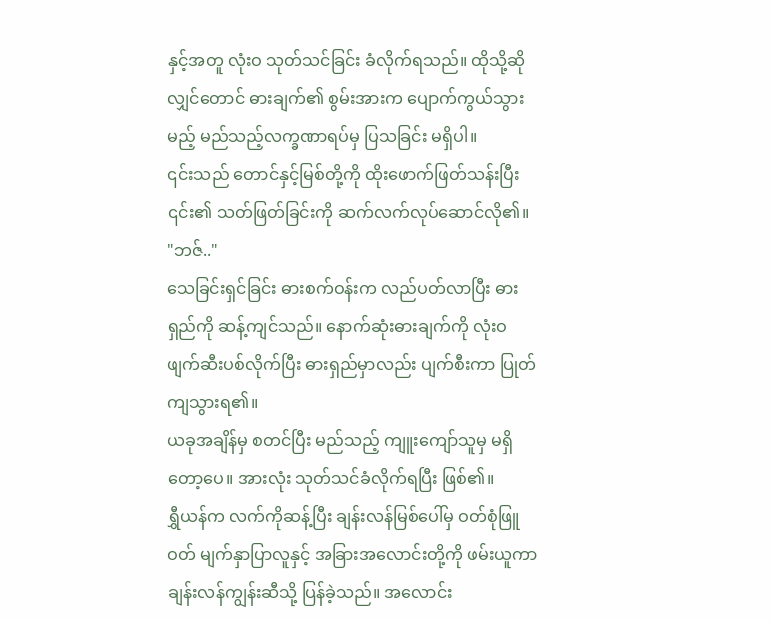နှင့်အတူ လုံးဝ သုတ်သင်ခြင်း ခံလိုက်ရသည်။ ထိုသို့ဆိုလျှင်တောင် ဓားချက်၏ စွမ်းအားက ပျောက်ကွယ်သွားမည့် မည်သည့်လက္ခဏာရပ်မှ ပြသခြင်း မရှိပါ။
၎င်းသည် တောင်နှင့်မြစ်တို့ကို ထိုးဖောက်ဖြတ်သန်းပြီး ၎င်း၏ သတ်ဖြတ်ခြင်းကို ဆက်လက်လုပ်ဆောင်လို၏။
"ဘဇ်.."
သေခြင်းရှင်ခြင်း ဓားစက်ဝန်းက လည်ပတ်လာပြီး ဓားရှည်ကို ဆန့်ကျင်သည်။ နောက်ဆုံးဓားချက်ကို လုံးဝ ဖျက်ဆီးပစ်လိုက်ပြီး ဓားရှည်မှာလည်း ပျက်စီးကာ ပြုတ်ကျသွားရ၏။
ယခုအချိန်မှ စတင်ပြီး မည်သည့် ကျူးကျော်သူမှ မရှိတော့ပေ။ အားလုံး သုတ်သင်ခံလိုက်ရပြီး ဖြစ်၏။
ရွှီယန်က လက်ကိုဆန့်ပြီး ချန်းလန်မြစ်ပေါ်မှ ဝတ်စုံဖြူဝတ် မျက်နှာပြာလူနှင့် အခြားအလောင်းတို့ကို ဖမ်းယူကာ ချန်းလန်ကျွန်းဆီသို့ ပြန်ခဲ့သည်။ အလောင်း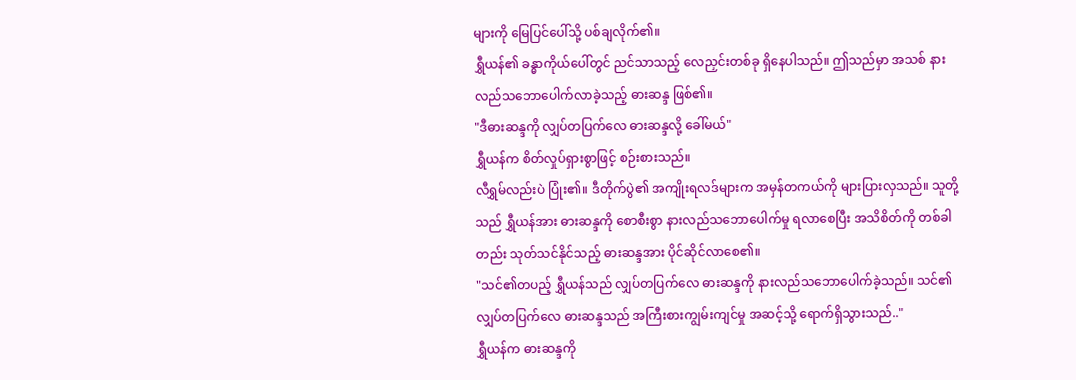များကို မြေပြင်ပေါ်သို့ ပစ်ချလိုက်၏။
ရွှီယန်၏ ခန္ဓာကိုယ်ပေါ်တွင် ညင်သာသည့် လေညှင်းတစ်ခု ရှိနေပါသည်။ ဤသည်မှာ အသစ် နားလည်သဘောပေါက်လာခဲ့သည့် ဓားဆန္ဒ ဖြစ်၏။
"ဒီဓားဆန္ဒကို လျှပ်တပြက်လေ ဓားဆန္ဒလို့ ခေါ်မယ်"
ရွှီယန်က စိတ်လှုပ်ရှားစွာဖြင့် စဉ်းစားသည်။
လီရွှမ်လည်းပဲ ပြုံး၏။ ဒီတိုက်ပွဲ၏ အကျိုးရလဒ်များက အမှန်တကယ်ကို များပြားလှသည်။ သူတို့သည် ရွှီယန်အား ဓားဆန္ဒကို စောစီးစွာ နားလည်သဘောပေါက်မှု ရလာစေပြီး အသိစိတ်ကို တစ်ခါတည်း သုတ်သင်နိုင်သည့် ဓားဆန္ဒအား ပိုင်ဆိုင်လာစေ၏။
"သင်၏တပည့် ရွှီယန်သည် လျှပ်တပြက်လေ ဓားဆန္ဒကို နားလည်သဘောပေါက်ခဲ့သည်။ သင်၏ လျှပ်တပြက်လေ ဓားဆန္ဒသည် အကြီးစားကျွမ်းကျင်မှု အဆင့်သို့ ရောက်ရှိသွားသည်.."
ရွှီယန်က ဓားဆန္ဒကို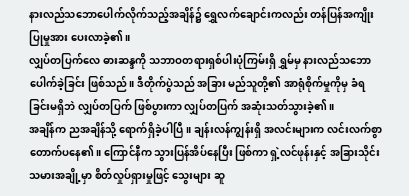နားလည်သဘောပေါက်လိုက်သည့်အချိန်၌ ရွှေလက်ချောင်းကလည်း တန်ပြန်အကျိုးပြုမှုအား ပေးလာခဲ့၏။
လျှပ်တပြက်လေ ဓားဆန္ဒကို သဘာဝတရားရှစ်ပါးပုံကြမ်းရှိ ရွှမ်မှ နားလည်သဘောပေါက်ခဲ့ခြင်း ဖြစ်သည်။ ဒီတိုက်ပွဲသည် အခြား မည်သူတို့၏ အာရုံစိုက်မှုကိုမှ ခံရခြင်းမရှိဘဲ လျှပ်တပြက် ဖြစ်ပွားကာ လျှပ်တပြက် အဆုံးသတ်သွားခဲ့၏။
အချိန်က ညအချိန်သို့ ရောက်ရှိခဲ့ပါပြီ။ ချန်းလန်ကျွန်းရှိ အလင်းများက လင်းလက်စွာ တောက်ပနေ၏။ ကြောင်နီက သွားပြန်အိပ်နေပြီး ဖြစ်ကာ ရှဲ့လင်ဖုန်းနှင့် အခြားသိုင်းသမားအချို့မှာ စိတ်လှုပ်ရှားမှုဖြင့် သွေးများ ဆူ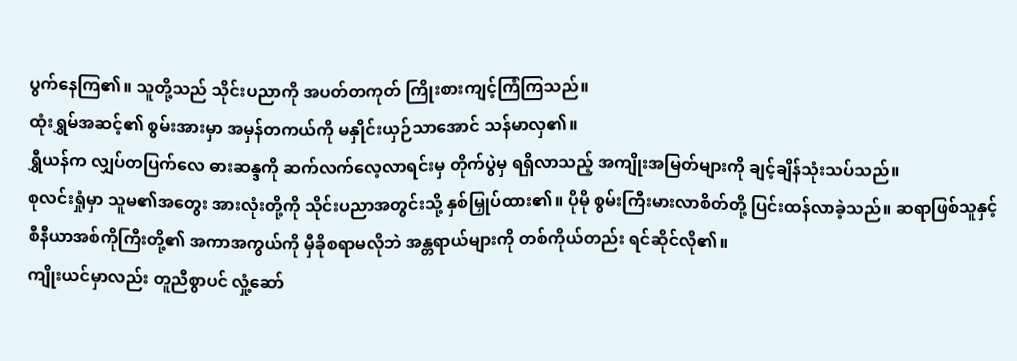ပွက်နေကြ၏။ သူတို့သည် သိုင်းပညာကို အပတ်တကုတ် ကြိုးစားကျင့်ကြံကြသည်။
ထုံးရွှမ်အဆင့်၏ စွမ်းအားမှာ အမှန်တကယ်ကို မနှိုင်းယှဉ်သာအောင် သန်မာလှ၏။
ရွှီယန်က လျှပ်တပြက်လေ ဓားဆန္ဒကို ဆက်လက်လေ့လာရင်းမှ တိုက်ပွဲမှ ရရှိလာသည့် အကျိုးအမြတ်များကို ချင့်ချိန်သုံးသပ်သည်။
စုလင်းရှုံမှာ သူမ၏အတွေး အားလုံးတို့ကို သိုင်းပညာအတွင်းသို့ နှစ်မြှုပ်ထား၏။ ပိုမို စွမ်းကြီးမားလာစိတ်တို့ ပြင်းထန်လာခဲ့သည်။ ဆရာဖြစ်သူနှင့် စီနီယာအစ်ကိုကြီးတို့၏ အကာအကွယ်ကို မှီခိုစရာမလိုဘဲ အန္တရာယ်များကို တစ်ကိုယ်တည်း ရင်ဆိုင်လို၏။
ကျိုးယင်မှာလည်း တူညီစွာပင် လှုံ့ဆော်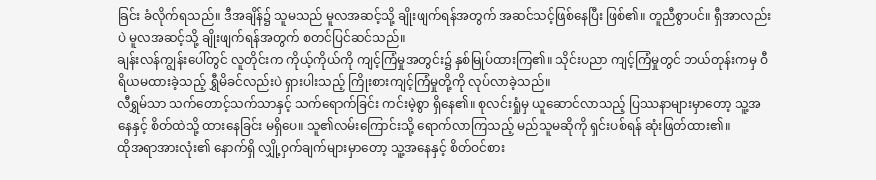ခြင်း ခံလိုက်ရသည်။ ဒီအချိန်၌ သူမသည် မူလအဆင့်သို့ ချိုးဖျက်ရန်အတွက် အဆင်သင့်ဖြစ်နေပြီး ဖြစ်၏။ တူညီစွာပင်။ ရှီအာလည်းပဲ မူလအဆင့်သို့ ချိုးဖျက်ရန်အတွက် စတင်ပြင်ဆင်သည်။
ချန်းလန်ကျွန်းပေါ်တွင် လူတိုင်းက ကိုယ့်ကိုယ်ကို ကျင့်ကြံမှုအတွင်း၌ နှစ်မြုပ်ထားကြ၏။ သိုင်းပညာ ကျင့်ကြံမှုတွင် ဘယ်တုန်းကမှ ဝီရိယမထားခဲ့သည့် ရွှီမိခင်လည်းပဲ ရှားပါးသည့် ကြိုးစားကျင့်ကြံမှုတို့ကို လုပ်လာခဲ့သည်။
လီရွှမ်သာ သက်တောင့်သက်သာနှင့် သက်ရောက်ခြင်း ကင်းမဲ့စွာ ရှိနေ၏။ စုလင်းရှုံမှ ယူဆောင်လာသည့် ပြဿနာများမှာတော့ သူ့အနေနှင့် စိတ်ထဲသို့ ထားနေခြင်း မရှိပေ။ သူ၏လမ်းကြောင်းသို့ ရောက်လာကြသည့် မည်သူမဆိုကို ရှင်းပစ်ရန် ဆုံးဖြတ်ထား၏။
ထိုအရာအားလုံး၏ နောက်ရှိ လျှို့ဝှက်ချက်များမှာတော့ သူ့အနေနှင့် စိတ်ဝင်စား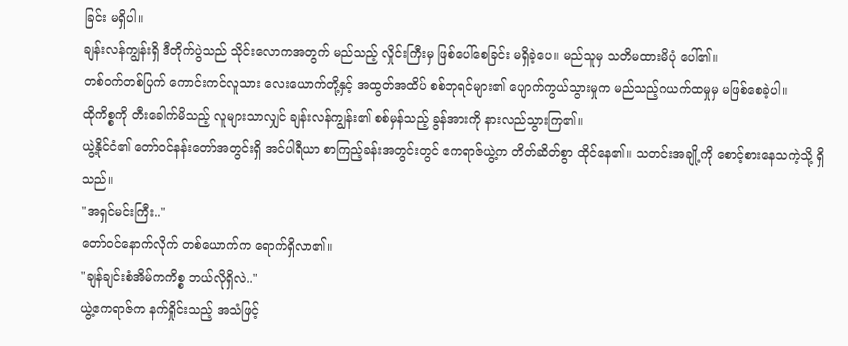ခြင်း မရှိပါ။
ချန်းလန်ကျွန်းရှိ ဒီတိုက်ပွဲသည် သိုင်းလောကအတွက် မည်သည့် လှိုင်းကြီးမှ ဖြစ်ပေါ်စေခြင်း မရှိခဲ့ပေ။ မည်သူမှ သတိမထားမိပုံ ပေါ်၏။
တစ်ဝက်တစ်ပြက် ကောင်းကင်လူသား လေးယောက်တို့နှင့် အထွတ်အထိပ် စစ်ဘုရင်များ၏ ပျောက်ကွယ်သွားမှုက မည်သည့်ဂယက်ထမှုမှ မဖြစ်စေခဲ့ပါ။
ထိုကိစ္စကို တီးခေါက်မိသည့် လူများသာလျှင် ချန်းလန်ကျွန်း၏ စစ်မှန်သည့် ခွန်အားကို နားလည်သွားကြ၏။
ယွဲ့နိုင်ငံ၏ တော်ဝင်နန်းတော်အတွင်းရှိ အင်ပါရီယာ စာကြည့်ခန်းအတွင်းတွင် ဧကရာဇ်ယွဲ့က တိတ်ဆိတ်စွာ ထိုင်နေ၏။ သတင်းအချို့ကို စောင့်စားနေသကဲ့သို့ ရှိသည်။
"အရှင်မင်းကြီး.."
တော်ဝင်နောက်လိုက် တစ်ယောက်က ရောက်ရှိလာ၏။
"ချန်ချင်းစံအိမ်ကကိစ္စ ဘယ်လိုရှိလဲ.."
ယွဲ့ဧကရာဇ်က နက်ရှိုင်းသည့် အသံဖြင့်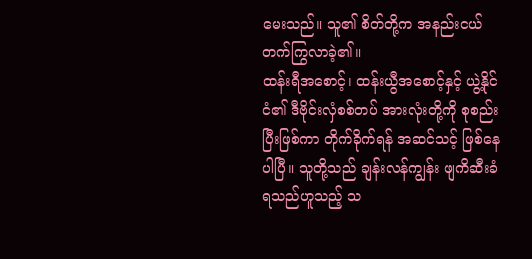မေးသည်။ သူ၏ စိတ်တို့က အနည်းငယ် တက်ကြွလာခဲ့၏။
ထန်းရီအစောင့်၊ ထန်းယွီအစောင့်နှင့် ယွဲ့နိုင်ငံ၏ ဒီဗိုင်းလှံစစ်တပ် အားလုံးတို့ကို စုစည်းပြီးဖြစ်ကာ တိုက်ခိုက်ရန် အဆင်သင့် ဖြစ်နေပါပြီ။ သူတို့သည် ချန်းလန်ကျွန်း ဖျကိဆီးခံရသည်ဟူသည့် သ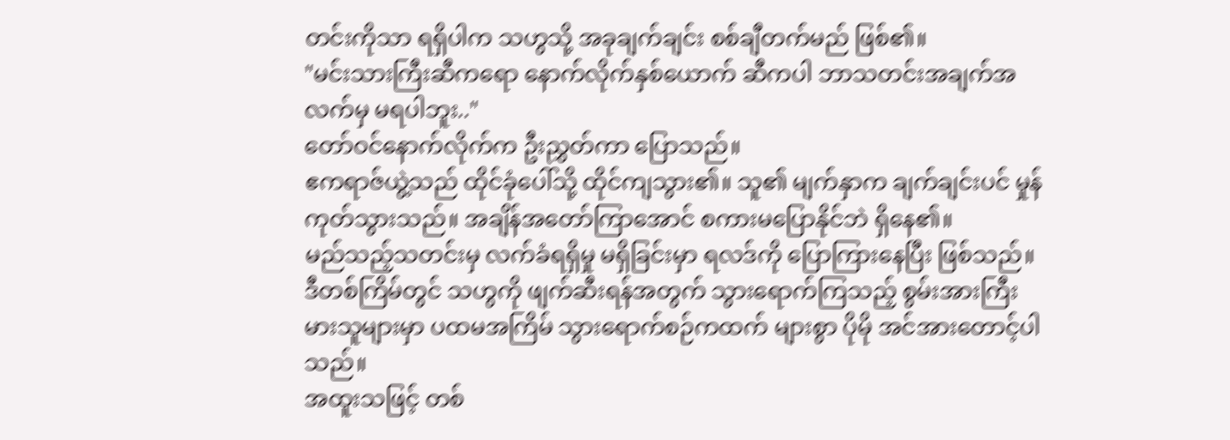တင်းကိုသာ ရရှိပါက သဟွသို့ အခုချက်ချင်း စစ်ချီတက်မည် ဖြစ်၏။
"မင်းသားကြီးဆီကရော နောက်လိုက်နှစ်ယောက် ဆီကပါ ဘာသတင်းအချက်အလက်မှ မရပါဘူး.."
တော်ဝင်နောက်လိုက်က ဦးညွှတ်ကာ ပြောသည်။
ဧကရာဇ်ယွဲ့သည် ထိုင်ခုံပေါ်သို့ ထိုင်ကျသွား၏။ သူ၏ မျက်နှာက ချက်ချင်းပင် မှုန်ကုတ်သွားသည်။ အချိန်အတော်ကြာအောင် စကားမပြောနိုင်ဘဲ ရှိနေ၏။
မည်သည့်သတင်းမှ လက်ခံရရှိမှု မရှိခြင်းမှာ ရလဒ်ကို ပြောကြားနေပြီး ဖြစ်သည်။ ဒီတစ်ကြိမ်တွင် သဟွကို ဖျက်ဆီးရန်အတွက် သွားရောက်ကြသည့် စွမ်းအားကြီးမားသူများမှာ ပထမအကြိမ် သွားရောက်စဉ်ကထက် များစွာ ပိုမို အင်အားတောင့်ပါသည်။
အထူးသဖြင့် တစ်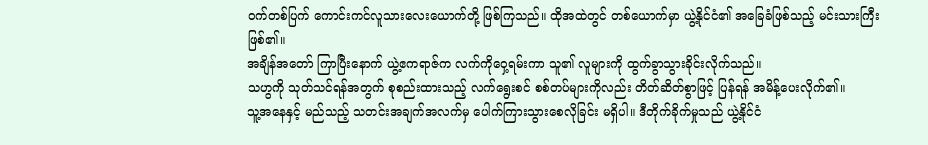ဝက်တစ်ပြက် ကောင်းကင်လူသားလေးယောက်တို့ ဖြစ်ကြသည်။ ထိုအထဲတွင် တစ်ယောက်မှာ ယွဲ့နိုင်ငံ၏ အခြေခံဖြစ်သည့် မင်းသားကြီးဖြစ်၏။
အချိန်အတော် ကြာပြီးနောက် ယွဲ့ဧကရာဇ်က လက်ကိုဝှေ့ရမ်းကာ သူ၏ လူများကို ထွက်ခွာသွားခိုင်းလိုက်သည်။
သဟွကို သုတ်သင်ရန်အတွက် စုစည်းထားသည့် လက်ရွေးစင် စစ်တပ်များကိုလည်း တိတ်ဆိတ်စွာဖြင့် ပြန်ရန် အမိန့်ပေးလိုက်၏။
သူ့အနေနှင့် မည်သည့် သတင်းအချက်အလက်မှ ပေါက်ကြားသွားစေလိုခြင်း မရှိပါ။ ဒီတိုက်ခိုက်မှုသည် ယွဲ့နိုင်ငံ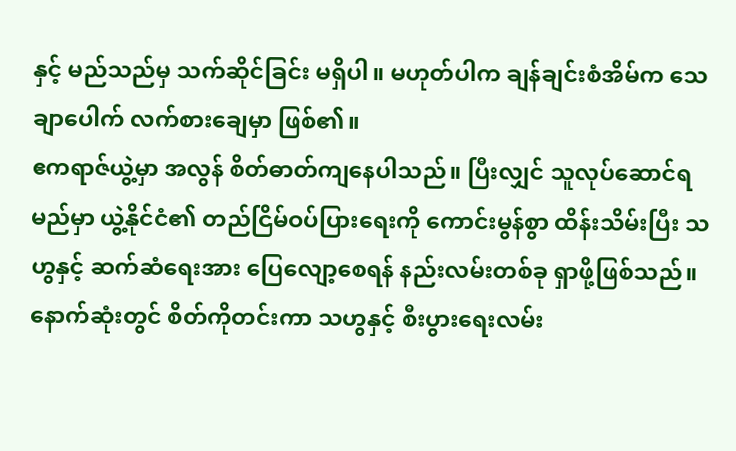နှင့် မည်သည်မှ သက်ဆိုင်ခြင်း မရှိပါ။ မဟုတ်ပါက ချန်ချင်းစံအိမ်က သေချာပေါက် လက်စားချေမှာ ဖြစ်၏။
ဧကရာဇ်ယွဲ့မှာ အလွန် စိတ်ဓာတ်ကျနေပါသည်။ ပြီးလျှင် သူလုပ်ဆောင်ရမည်မှာ ယွဲ့နိုင်ငံ၏ တည်ငြိမ်ဝပ်ပြားရေးကို ကောင်းမွန်စွာ ထိန်းသိမ်းပြီး သဟွနှင့် ဆက်ဆံရေးအား ပြေလျော့စေရန် နည်းလမ်းတစ်ခု ရှာဖို့ဖြစ်သည်။
နောက်ဆုံးတွင် စိတ်ကိုတင်းကာ သဟွနှင့် စီးပွားရေးလမ်း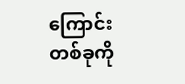ကြောင်းတစ်ခုကို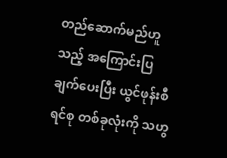တည်ဆောက်မည်ဟူသည့် အကြောင်းပြချက်ပေးပြီး ယွင်ဖုန်းစီရင်စု တစ်ခုလုံးကို သဟွ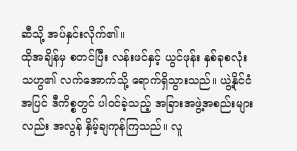ဆီသို့ အပ်နှင်းလိုက်၏။
ထိုအချိန်မှ စတင်ပြီး လန်းဖင်နှင့် ယွင်ဖုန်း နှစ်ခုစလုံး သဟွ၏ လက်အောက်သို့ ရောက်ရှိသွားသည်။ ယွဲ့နိုင်ငံအပြင် ဒီကိစ္စတွင် ပါဝင်ခဲ့သည့် အခြားအဖွဲ့အစည်းများလည်း အလွန် နှိမ့်ချကုန်ကြသည်။ လူ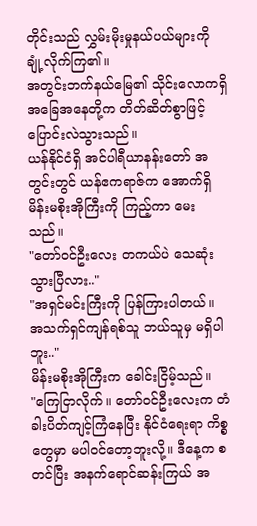တိုင်းသည် လွှမ်းမိုးမှုနယ်ပယ်များကို ချုံ့လိုက်ကြ၏။
အတွင်းဘက်နယ်မြေ၏ သိုင်းလောကရှိ အခြေအနေတို့က တိတ်ဆိတ်စွာဖြင့် ပြောင်းလဲသွားသည်။
ယန်နိုင်ငံရှိ အင်ပါရီယာနန်းတော် အတွင်းတွင် ယန်ဧကရာဇ်က အောက်ရှိ မိန်းမစိုးအိုကြီးကို ကြည့်ကာ မေးသည်။
"တော်ဝင်ဦးလေး တကယ်ပဲ သေဆုံးသွားပြီလား.."
"အရှင်မင်းကြီးကို ပြန်ကြားပါတယ်။ အသက်ရှင်ကျန်ရစ်သူ ဘယ်သူမှ မရှိပါဘူး.."
မိန်းမစိုးအိုကြီးက ခေါင်းငြိမ့်သည်။
"ကြေငြာလိုက်။ တော်ဝင်ဦးလေးက တံခါးပိတ်ကျင့်ကြံနေပြီး နိုင်ငံရေးရာ ကိစ္စတွေမှာ မပါဝင်တော့ဘူးလို့။ ဒီနေ့က စတင်ပြီး အနက်ရောင်ဆန်းကြယ် အ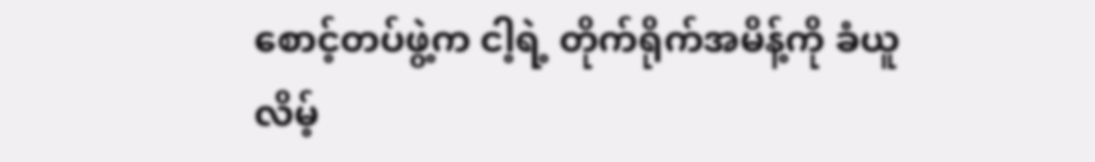စောင့်တပ်ဖွဲ့က ငါ့ရဲ့ တိုက်ရိုက်အမိန့်ကို ခံယူလိမ့်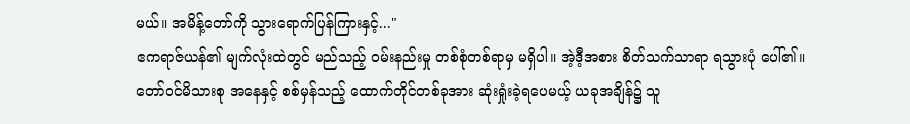မယ်။ အမိန့်တော်ကို သွားရောက်ပြန်ကြားနှင့်..."
ဧကရာဇ်ယန်၏ မျက်လုံးထဲတွင် မည်သည့် ဝမ်းနည်းမှု တစ်စုံတစ်ရာမှ မရှိပါ။ အဲ့ဒီ့အစား စိတ်သက်သာရာ ရသွားပုံ ပေါ်၏။
တော်ဝင်မိသားစု အနေနှင့် စစ်မှန်သည့် ထောက်တိုင်တစ်ခုအား ဆုံးရှုံးခဲ့ရပေမယ့် ယခုအချိန်၌ သူ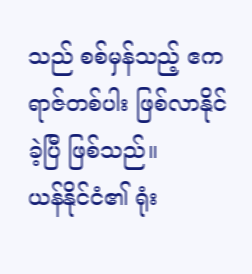သည် စစ်မှန်သည့် ဧကရာဇ်တစ်ပါး ဖြစ်လာနိုင်ခဲ့ပြီ ဖြစ်သည်။
ယန်နိုင်ငံ၏ ရုံး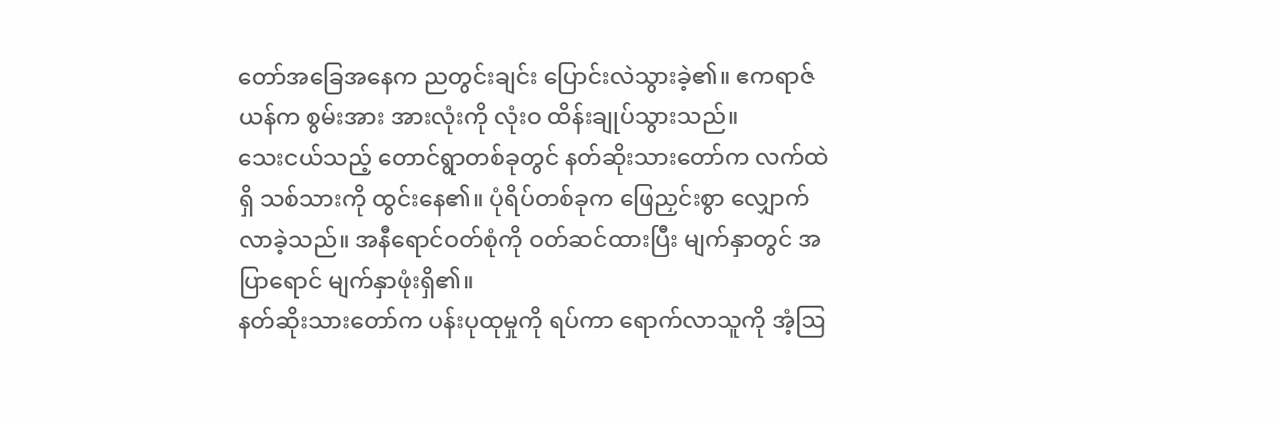တော်အခြေအနေက ညတွင်းချင်း ပြောင်းလဲသွားခဲ့၏။ ဧကရာဇ်ယန်က စွမ်းအား အားလုံးကို လုံးဝ ထိန်းချုပ်သွားသည်။
သေးငယ်သည့် တောင်ရွာတစ်ခုတွင် နတ်ဆိုးသားတော်က လက်ထဲရှိ သစ်သားကို ထွင်းနေ၏။ ပုံရိပ်တစ်ခုက ဖြေညှင်းစွာ လျှောက်လာခဲ့သည်။ အနီရောင်ဝတ်စုံကို ဝတ်ဆင်ထားပြီး မျက်နှာတွင် အပြာရောင် မျက်နှာဖုံးရှိ၏။
နတ်ဆိုးသားတော်က ပန်းပုထုမှုကို ရပ်ကာ ရောက်လာသူကို အံ့ဩ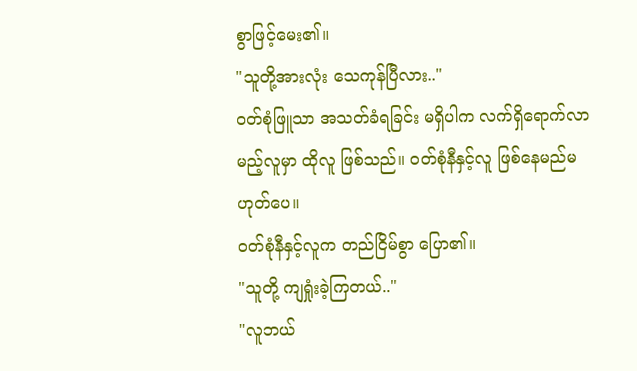စွာဖြင့်မေး၏။
"သူတို့အားလုံး သေကုန်ပြီလား.."
ဝတ်စုံဖြူသာ အသတ်ခံရခြင်း မရှိပါက လက်ရှိရောက်လာမည့်လူမှာ ထိုလူ ဖြစ်သည်။ ဝတ်စုံနီနှင့်လူ ဖြစ်နေမည်မဟုတ်ပေ။
ဝတ်စုံနီနှင့်လူက တည်ငြိမ်စွာ ပြော၏။
"သူတို့ ကျရှုံးခဲ့ကြတယ်.."
"လူဘယ်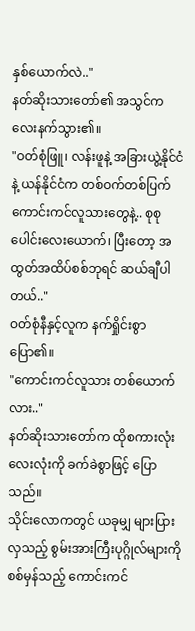နှစ်ယောက်လဲ.."
နတ်ဆိုးသားတော်၏ အသွင်က လေးနက်သွား၏။
"ဝတ်စုံဖြူ၊ လန်းဖူနဲ့ အခြားယွဲ့နိုင်ငံနဲ့ ယန်နိုင်ငံက တစ်ဝက်တစ်ပြက် ကောင်းကင်လူသားတွေနဲ့.. စုစုပေါင်းလေးယောက်၊ ပြီးတော့ အထွတ်အထိပ်စစ်ဘုရင် ဆယ်ချီပါတယ်.."
ဝတ်စုံနီနှင့်လူက နက်ရှိုင်းစွာ ပြော၏။
"ကောင်းကင်လူသား တစ်ယောက်လား.."
နတ်ဆိုးသားတော်က ထိုစကားလုံးလေးလုံးကို ခက်ခဲစွာဖြင့် ပြောသည်။
သိုင်းလောကတွင် ယခုမျှ များပြားလှသည့် စွမ်းအားကြီးပုဂ္ဂိုလ်များကို စစ်မှန်သည့် ကောင်းကင်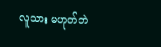လူသား မဟုတ်ဘဲ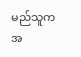မည်သူက အ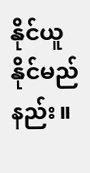နိုင်ယူနိုင်မည်နည်း။